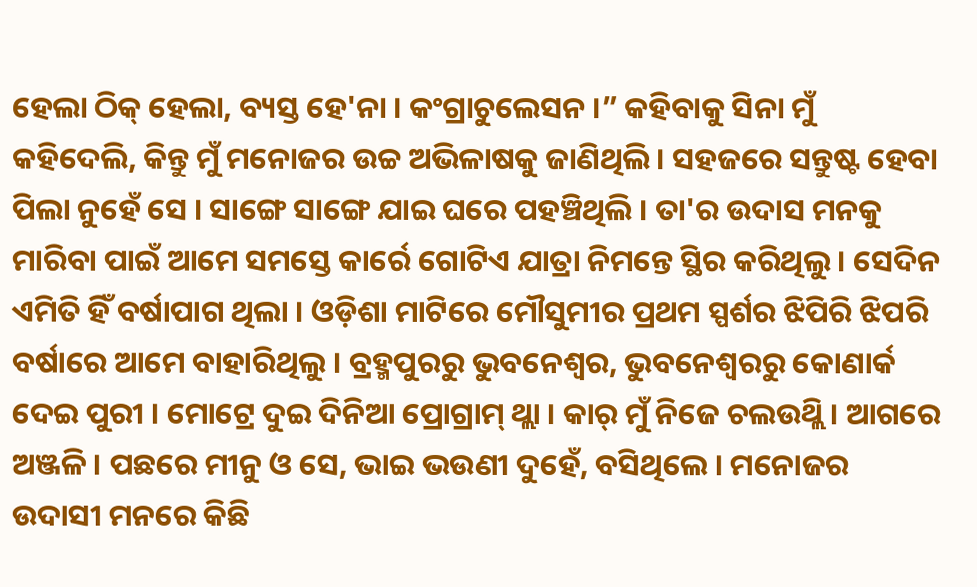ହେଲା ଠିକ୍ ହେଲା, ବ୍ୟସ୍ତ ହେ'ନା । କଂଗ୍ରାଚୁଲେସନ ।” କହିବାକୁ ସିନା ମୁଁ କହିଦେଲି, କିନ୍ତୁ ମୁଁ ମନୋଜର ଉଚ୍ଚ ଅଭିଳାଷକୁ ଜାଣିଥିଲି । ସହଜରେ ସନ୍ତୁଷ୍ଟ ହେବା ପିଲା ନୁହେଁ ସେ । ସାଙ୍ଗେ ସାଙ୍ଗେ ଯାଇ ଘରେ ପହଞ୍ଚିଥିଲି । ତା'ର ଉଦାସ ମନକୁ ମାରିବା ପାଇଁ ଆମେ ସମସ୍ତେ କାର୍ରେ ଗୋଟିଏ ଯାତ୍ରା ନିମନ୍ତେ ସ୍ଥିର କରିଥିଲୁ । ସେଦିନ ଏମିତି ହିଁ ବର୍ଷାପାଗ ଥିଲା । ଓଡ଼ିଶା ମାଟିରେ ମୌସୁମୀର ପ୍ରଥମ ସ୍ପର୍ଶର ଝିପିରି ଝିପରି ବର୍ଷାରେ ଆମେ ବାହାରିଥିଲୁ । ବ୍ରହ୍ମପୁରରୁ ଭୁବନେଶ୍ବର, ଭୁବନେଶ୍ବରରୁ କୋଣାର୍କ ଦେଇ ପୁରୀ । ମୋଟ୍ରେ ଦୁଇ ଦିନିଆ ପ୍ରୋଗ୍ରାମ୍ ଥ୍ଲା । କାର୍ ମୁଁ ନିଜେ ଚଲଉଥ୍ଲି । ଆଗରେ ଅଞ୍ଜଳି । ପଛରେ ମୀନୁ ଓ ସେ, ଭାଇ ଭଉଣୀ ଦୁହେଁ, ବସିଥିଲେ । ମନୋଜର ଉଦାସୀ ମନରେ କିଛି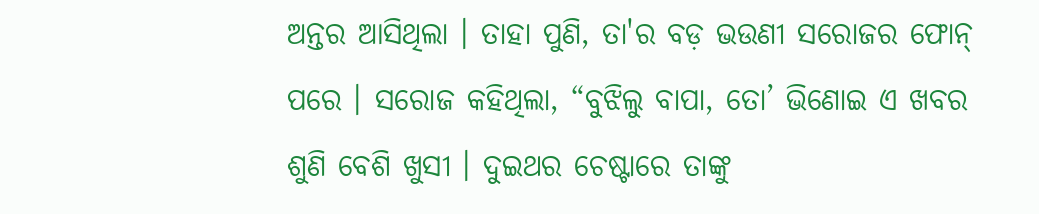ଅନ୍ତର ଆସିଥିଲା । ତାହା ପୁଣି, ତା'ର ବଡ଼ ଭଉଣୀ ସରୋଜର ଫୋନ୍ ପରେ । ସରୋଜ କହିଥିଲା, “ବୁଝିଲୁ ବାପା, ତୋ’ ଭିଣୋଇ ଏ ଖବର ଶୁଣି ବେଶି ଖୁସୀ । ଦୁଇଥର ଚେଷ୍ଟାରେ ତାଙ୍କୁ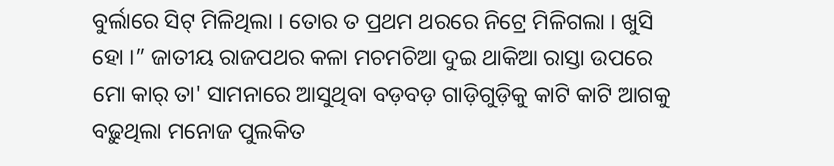ବୁର୍ଲାରେ ସିଟ୍ ମିଳିଥିଲା । ତୋର ତ ପ୍ରଥମ ଥରରେ ନିଟ୍ରେ ମିଳିଗଲା । ଖୁସି ହୋ ।” ଜାତୀୟ ରାଜପଥର କଳା ମଚମଚିଆ ଦୁଇ ଥାକିଆ ରାସ୍ତା ଉପରେ ମୋ କାର୍ ତା' ସାମନାରେ ଆସୁଥିବା ବଡ଼ବଡ଼ ଗାଡ଼ିଗୁଡ଼ିକୁ କାଟି କାଟି ଆଗକୁ ବଢ଼ୁଥିଲା ମନୋଜ ପୁଲକିତ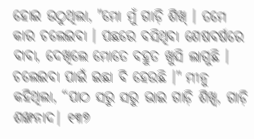ହୋଇ ଉଠୁଥିଲା, "ମୋ ମୁଁ ଗାଡ଼ି ଶିଖ୍ । ତମେ କାର ଚଲେଇବା । ପଛରେ ବସିଥିବା ଶେଷବର୍ଷରେ ବାବା, ଦେଖିଲେ ମୋତେ ବହୁତ ଖୁସି ଲାଗୁଛି । ଚଲେଇବା ପାଇଁ ଇଛା ବି ହେଉଛି ।" ମୀନୁ କହିଥିଲା, “ପାଠ ସରୁ ସରୁ ଭାଇ ଗାଡ଼ି ଶିଖ୍ବ, ଗାଡ଼ି ଶଙ୍ଖନାଦ| ୧୩୭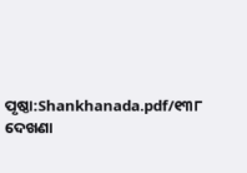ପୃଷ୍ଠା:Shankhanada.pdf/୧୩୮
ଦେଖଣା